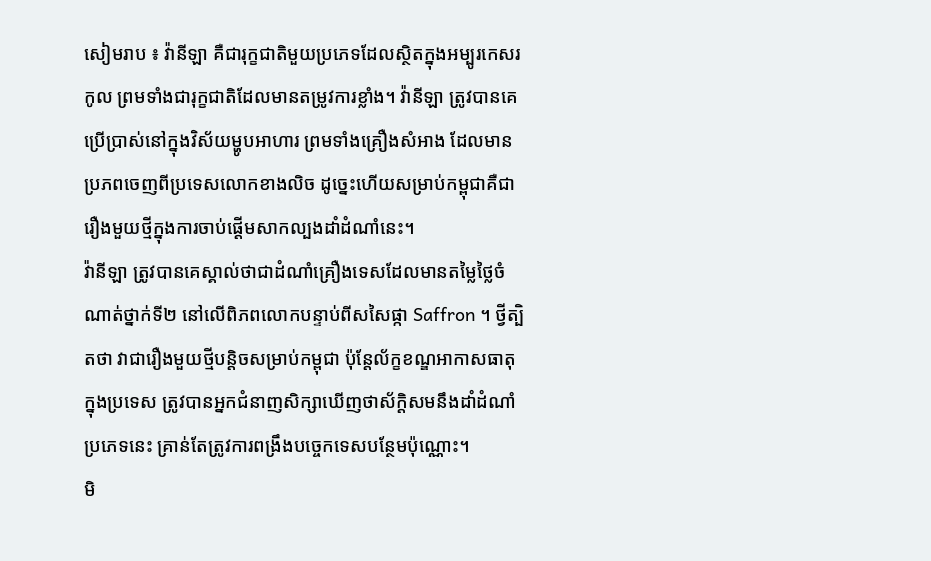សៀមរាប ៖ វ៉ានីឡា គឺជារុក្ខជាតិមួយប្រភេទដែលស្ថិតក្នុងអម្បូរកេសរកូល ព្រមទាំងជារុក្ខជាតិដែលមានតម្រូវការខ្លាំង។ វ៉ានីឡា ត្រូវបានគេប្រើប្រាស់នៅក្នុងវិស័យម្ហូបអាហារ ព្រមទាំងគ្រឿងសំអាង ដែលមានប្រភពចេញពីប្រទេសលោកខាងលិច ដូច្នេះហើយសម្រាប់កម្ពុជាគឺជារឿងមួយថ្មីក្នុងការចាប់ផ្ដើមសាកល្បងដាំដំណាំនេះ។
វ៉ានីឡា ត្រូវបានគេស្គាល់ថាជាដំណាំគ្រឿងទេសដែលមានតម្លៃថ្លៃចំណាត់ថ្នាក់ទី២ នៅលើពិភពលោកបន្ទាប់ពីសសៃផ្កា Saffron ។ ថ្វីត្បិតថា វាជារឿងមួយថ្មីបន្តិចសម្រាប់កម្ពុជា ប៉ុន្តែល័ក្ខខណ្ឌអាកាសធាតុក្នុងប្រទេស ត្រូវបានអ្នកជំនាញសិក្សាឃើញថាស័ក្ដិសមនឹងដាំដំណាំប្រភេទនេះ គ្រាន់តែត្រូវការពង្រឹងបច្ចេកទេសបន្ថែមប៉ុណ្ណោះ។
មិ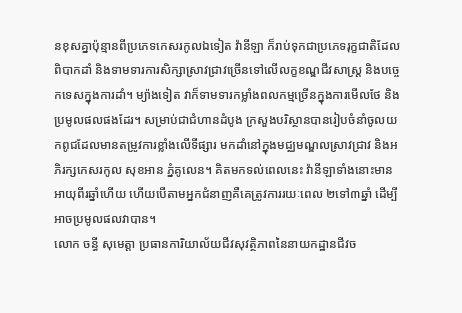នខុសគ្នាប៉ុន្មានពីប្រភេទកេសរកូលឯទៀត វ៉ានីឡា ក៏រាប់ទុកជាប្រភេទរុក្ខជាតិដែលពិបាកដាំ និងទាមទារការសិក្សាស្រាវជ្រាវច្រើនទៅលើលក្ខខណ្ឌជីវសាស្ត្រ និងបច្ចេកទេសក្នុងការដាំ។ ម្យ៉ាងទៀត វាក៏ទាមទារកម្លាំងពលកម្មច្រើនក្នុងការមើលថែ និងប្រមូលផលផងដែរ។ សម្រាប់ជាជំហានដំបូង ក្រសួងបរិស្ថានបានរៀបចំនាំចូលយកពូជដែលមានតម្រូវការខ្លាំងលើទីផ្សារ មកដាំនៅក្នុងមជ្ឈមណ្ឌលស្រាវជ្រាវ និងអភិរក្សកេសរកូល សុខអាន ភ្នំគូលេន។ គិតមកទល់ពេលនេះ វ៉ានីឡាទាំងនោះមានអាយុពីរឆ្នាំហើយ ហើយបើតាមអ្នកជំនាញគឺគេត្រូវការរយៈពេល ២ទៅ៣ឆ្នាំ ដើម្បីអាចប្រមូលផលវាបាន។
លោក ចន្ធី សុមេត្តា ប្រធានការិយាល័យជីវសុវត្ថិភាពនៃនាយកដ្ឋានជីវច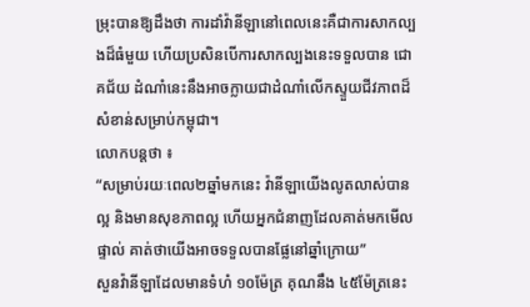ម្រុះបានឱ្យដឹងថា ការដាំវ៉ានីឡានៅពេលនេះគឺជាការសាកល្បងដ៏ធំមួយ ហើយប្រសិនបើការសាកល្បងនេះទទួលបាន ជោគជ័យ ដំណាំនេះនឹងអាចក្លាយជាដំណាំលើកស្ទួយជីវភាពដ៏សំខាន់សម្រាប់កម្ពុជា។
លោកបន្តថា ៖
“សម្រាប់រយៈពេល២ឆ្នាំមកនេះ វ៉ានីឡាយើងលូតលាស់បានល្អ និងមានសុខភាពល្អ ហើយអ្នកជំនាញដែលគាត់មកមើលផ្ទាល់ គាត់ថាយើងអាចទទួលបានផ្លែនៅឆ្នាំក្រោយ”
សួនវ៉ានីឡាដែលមានទំហំ ១០ម៉ែត្រ គុណនឹង ៤៥ម៉ែត្រនេះ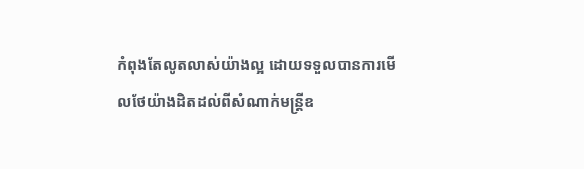កំពុងតែលូតលាស់យ៉ាងល្អ ដោយទទួលបានការមើលថែយ៉ាងដិតដល់ពីសំណាក់មន្ត្រីឧ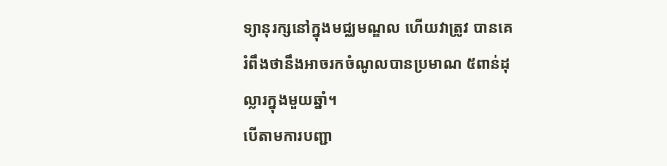ទ្យានុរក្សនៅក្នុងមជ្ឈមណ្ឌល ហើយវាត្រូវ បានគេរំពឹងថានឹងអាចរកចំណូលបានប្រមាណ ៥ពាន់ដុល្លារក្នុងមួយឆ្នាំ។
បើតាមការបញ្ជា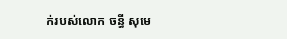ក់របស់លោក ចន្ធី សុមេ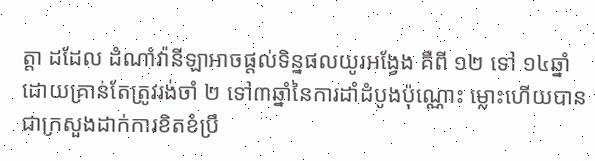ត្តា ដដែល ដំណាំវ៉ានីឡាអាចផ្ដល់ទិន្នផលយូរអង្វែង គឺពី ១២ ទៅ ១៤ឆ្នាំ ដោយគ្រាន់តែត្រូវរង់ចាំ ២ ទៅ៣ឆ្នាំនៃការដាំដំបូងប៉ុណ្ណោះ ម្លោះហើយបានជាក្រសួងដាក់ការខិតខំប្រឹ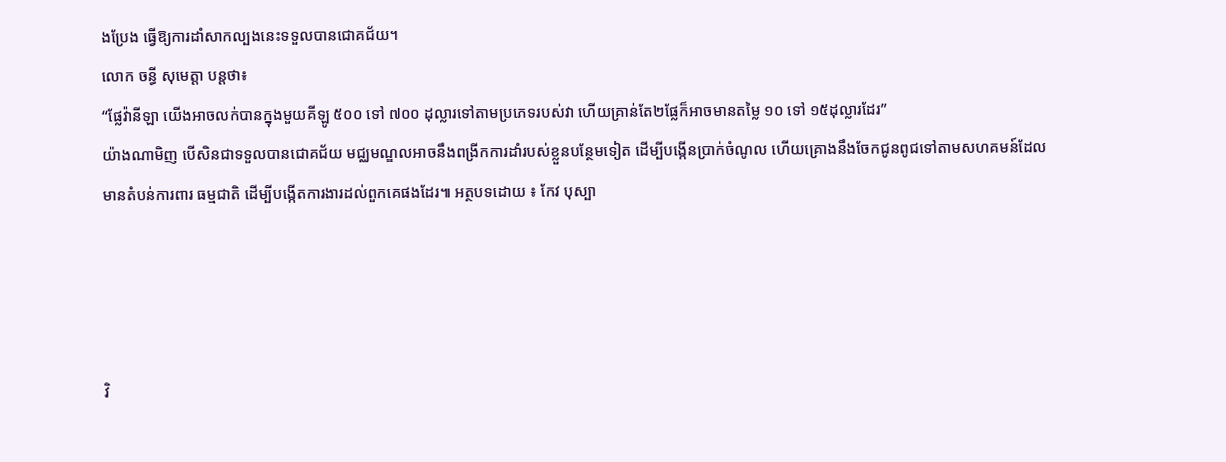ងប្រែង ធ្វើឱ្យការដាំសាកល្បងនេះទទួលបានជោគជ័យ។
លោក ចន្ធី សុមេត្តា បន្តថា៖
“ផ្លែវ៉ានីឡា យើងអាចលក់បានក្នុងមួយគីឡូ ៥០០ ទៅ ៧០០ ដុល្លារទៅតាមប្រភេទរបស់វា ហើយគ្រាន់តែ២ផ្លែក៏អាចមានតម្លៃ ១០ ទៅ ១៥ដុល្លារដែរ”
យ៉ាងណាមិញ បើសិនជាទទួលបានជោគជ័យ មជ្ឈមណ្ឌលអាចនឹងពង្រីកការដាំរបស់ខ្លួនបន្ថែមទៀត ដើម្បីបង្កើនប្រាក់ចំណូល ហើយគ្រោងនឹងចែកជូនពូជទៅតាមសហគមន៍ដែលមានតំបន់ការពារ ធម្មជាតិ ដើម្បីបង្កើតការងារដល់ពួកគេផងដែរ៕ អត្ថបទដោយ ៖ កែវ បុស្បា




វិ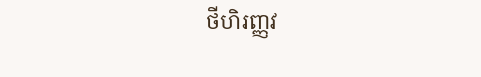ថីហិរញ្ញវ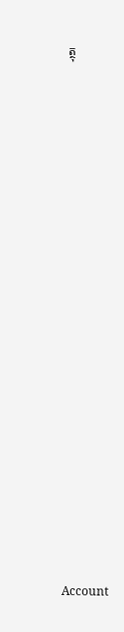ត្ថុ
























Account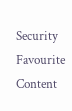Security
Favourite Content